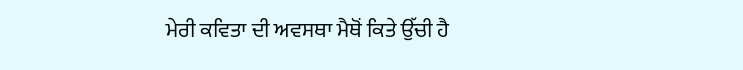ਮੇਰੀ ਕਵਿਤਾ ਦੀ ਅਵਸਥਾ ਮੈਥੋਂ ਕਿਤੇ ਉੱਚੀ ਹੈ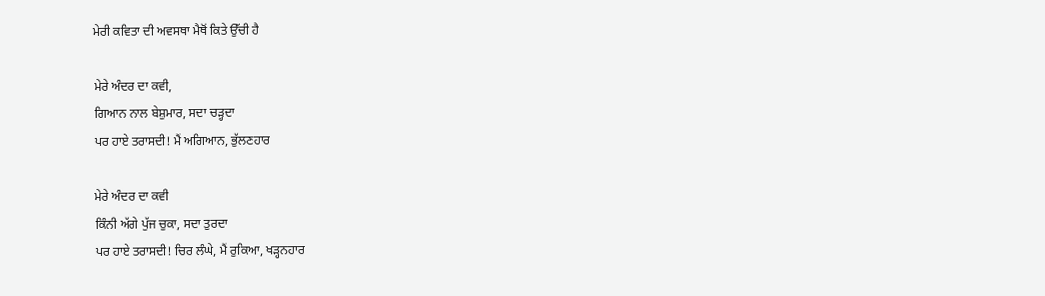ਮੇਰੀ ਕਵਿਤਾ ਦੀ ਅਵਸਥਾ ਮੈਥੋਂ ਕਿਤੇ ਉੱਚੀ ਹੈ

ਮੇਰੇ ਅੰਦਰ ਦਾ ਕਵੀ,
ਗਿਆਨ ਨਾਲ ਬੇਸ਼ੁਮਾਰ, ਸਦਾ ਚੜ੍ਹਦਾ
ਪਰ ਹਾਏ ਤਰਾਸਦੀ! ਮੈਂ ਅਗਿਆਨ, ਭੁੱਲਣਹਾਰ

ਮੇਰੇ ਅੰਦਰ ਦਾ ਕਵੀ
ਕਿੰਨੀ ਅੱਗੇ ਪੁੱਜ ਚੁਕਾ, ਸਦਾ ਤੁਰਦਾ
ਪਰ ਹਾਏ ਤਰਾਸਦੀ! ਚਿਰ ਲੰਘੇ, ਮੈਂ ਰੁਕਿਆ, ਖੜ੍ਹਨਹਾਰ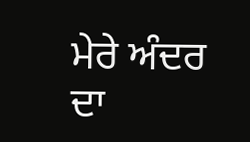ਮੇਰੇ ਅੰਦਰ ਦਾ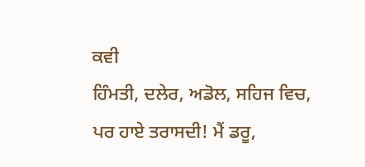ਕਵੀ
ਹਿੰਮਤੀ, ਦਲੇਰ, ਅਡੋਲ, ਸਹਿਜ ਵਿਚ,
ਪਰ ਹਾਏ ਤਰਾਸਦੀ! ਮੈਂ ਡਰੂ,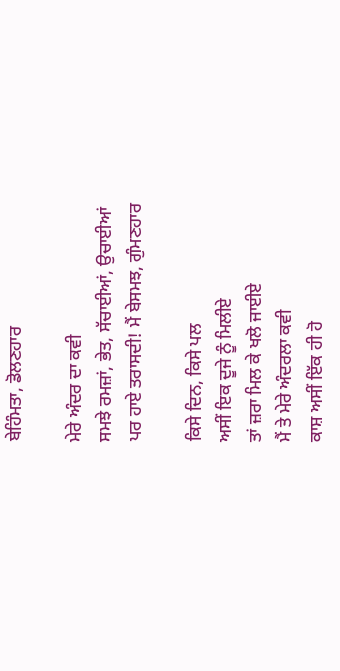ਬੇਹਿੰਮਤਾ, ਡੋਲਣਹਾਰ

ਮੇਰੇ ਅੰਦਰ ਦਾ ਕਵੀ
ਸਮਝੇ ਰਮਜ਼ਾਂ, ਭੇਤ, ਸੱਚਾਈਆਂ, ਉਚਾਈਆਂ
ਪਰ ਹਾਏ ਤਰਾਸਦੀ! ਮੈਂ ਬੇਸਮਝ, ਗੁੰਮਣਹਾਰ

ਕਿਸੇ ਦਿਨ, ਕਿਸੇ ਪਲ
ਅਸੀਂ ਇਕ ਦੂਜੇ ਨੂੰ ਮਿਲੀਏ
ਤਾਂ ਜ਼ਰਾ ਮਿਲ ਕੇ ਖਲੋ ਜਾਈਏ
ਮੈਂ ਤੇ ਮੇਰੇ ਅੰਦਰਲਾ ਕਵੀ
ਕਾਸ਼ ਅਸੀਂ ਇੱਕ ਹੀ ਹੋ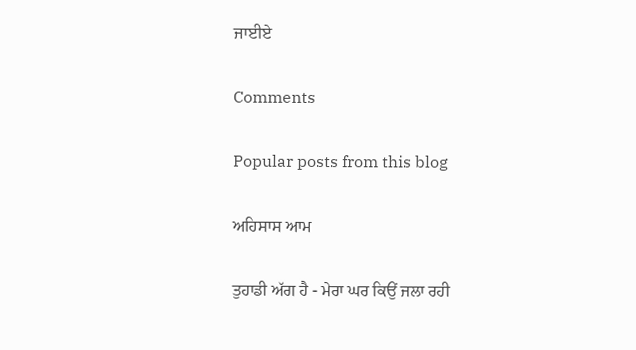ਜਾਈਏ

Comments

Popular posts from this blog

ਅਹਿਸਾਸ ਆਮ

ਤੁਹਾਡੀ ਅੱਗ ਹੈ - ਮੇਰਾ ਘਰ ਕਿਉਂ ਜਲਾ ਰਹੀ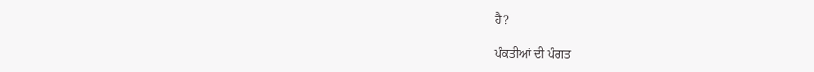ਹੈ?

ਪੰਕਤੀਆਂ ਦੀ ਪੰਗਤ